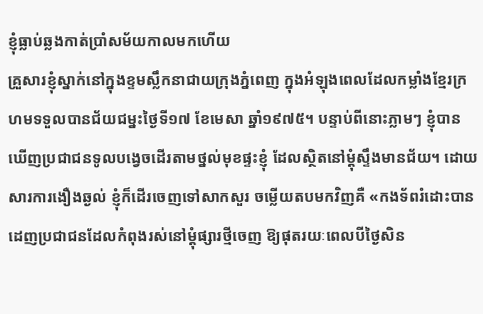ខ្ញុំធ្លាប់ឆ្លងកាត់ប្រាំសម័យកាលមកហើយ
គ្រួសារខ្ញុំស្នាក់នៅក្នុងខ្ទមស្លឹកនាជាយក្រុងភ្នំពេញ ក្នុងអំឡុងពេលដែលកម្លាំងខ្មែរក្រហមទទួលបានជ័យជម្នះថ្ងៃទី១៧ ខែមេសា ឆ្នាំ១៩៧៥។ បន្ទាប់ពីនោះភ្លាមៗ ខ្ញុំបានឃើញប្រជាជនទូលបង្វេចដើរតាមថ្នល់មុខផ្ទះខ្ញុំ ដែលស្ថិតនៅម្ដុំស្ទឹងមានជ័យ។ ដោយសារការងឿងឆ្ងល់ ខ្ញុំក៏ដើរចេញទៅសាកសួរ ចម្លើយតបមកវិញគឺ «កងទ័ពរំដោះបានដេញប្រជាជនដែលកំពុងរស់នៅម្ដុំផ្សារថ្មីចេញ ឱ្យផុតរយៈពេលបីថ្ងៃសិន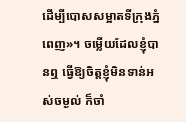ដើម្បីបោសសម្អាតទីក្រុងភ្នំពេញ»។ ចម្លើយដែលខ្ញុំបានឮ ធ្វើឱ្យចិត្តខ្ញុំមិនទាន់អស់ចម្ងល់ ក៏ចាំ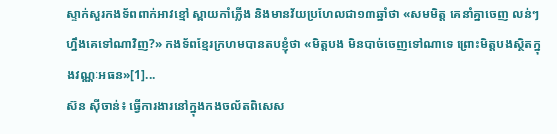ស្ទាក់សួរកងទ័ពពាក់អាវខ្មៅ ស្ពាយកាំភ្លើង និងមានវ័យប្រហែលជា១៣ឆ្នាំថា «សមមិត្ត គេនាំគ្នាចេញ លន់ៗហ្នឹងគេទៅណាវិញ?» កងទ័ពខ្មែរក្រហមបានតបខ្ញុំថា «មិត្តបង មិនបាច់ចេញទៅណាទេ ព្រោះមិត្តបងស្ថិតក្នុងវណ្ណៈអធន»[1]...
ស៊ន ស៊ីចាន់៖ ធ្វើការងារនៅក្នុងកងចល័តពិសេស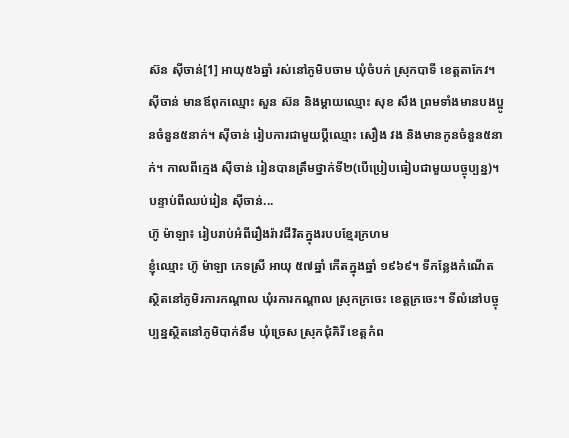ស៊ន ស៊ីចាន់[1] អាយុ៥៦ឆ្នាំ រស់នៅភូមិបចាម ឃុំចំបក់ ស្រុកបាទី ខេត្តតាកែវ។ ស៊ីចាន់ មានឪពុកឈ្មោះ សួន ស៊ន និងម្ដាយឈ្មោះ សុខ សឹង ព្រមទាំងមានបងប្អូនចំនួន៥នាក់។ ស៊ីចាន់ រៀបការជាមួយប្ដីឈ្មោះ សឿង វង និងមានកូនចំនួន៥នាក់។ កាលពីក្មេង ស៊ីចាន់ រៀនបានត្រឹមថ្នាក់ទី២(បើប្រៀបធៀបជាមួយបច្ចុប្បន្ន)។ បន្ទាប់ពីឈប់រៀន ស៊ីចាន់...
ហ៊ូ ម៉ាឡា៖ រៀបរាប់អំពីរឿងរ៉ាវជីវិតក្នុងរបបខ្មែរក្រហម
ខ្ញុំឈ្មោះ ហ៊ូ ម៉ាឡា ភេទស្រី អាយុ ៥៧ឆ្នាំ កើតក្នុងឆ្នាំ ១៩៦៩។ ទីកន្លែងកំណើតស្ថិតនៅភូមិរការកណ្តាល ឃុំរការកណ្តាល ស្រុកក្រចេះ ខេត្តក្រចេះ។ ទីលំនៅបច្ចុប្បន្នស្ថិតនៅភូមិបាក់នឹម ឃុំច្រេស ស្រុកជុំគិរី ខេត្តកំព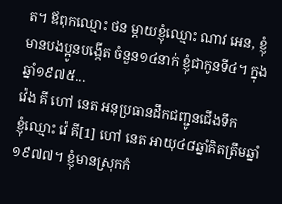ត។ ឪពុកឈ្មោះ ថន ម្តាយខ្ញុំឈ្មោះ ណាវ អេន, ខ្ញុំមានបងប្អូនបង្កើត ចំនួន១៤នាក់ ខ្ញុំជាកូនទី៤។ ក្នុងឆ្នាំ១៩៧៥...
វ៉េង គី ហៅ នេត អនុប្រធានដឹកជញ្ជូនជើងទឹក
ខ្ញុំឈ្មោះ វ៉េ គី[1] ហៅ នេត អាយុ៤៨ឆ្នាំគិតត្រឹមឆ្នាំ១៩៧៧។ ខ្ញុំមានស្រុកកំ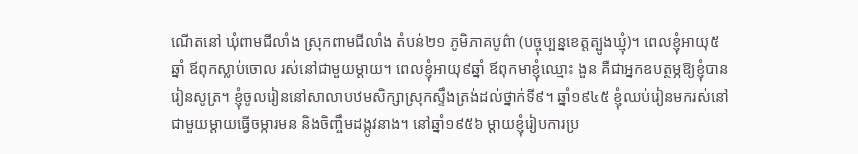ណើតនៅ ឃុំពាមជីលាំង ស្រុកពាមជីលាំង តំបន់២១ ភូមិភាគបូព៌ា (បច្ចុប្បន្នខេត្តត្បូងឃ្មុំ)។ ពេលខ្ញុំអាយុ៥ឆ្នាំ ឪពុកស្លាប់ចោល រស់នៅជាមួយម្ដាយ។ ពេលខ្ញុំអាយុ៩ឆ្នាំ ឪពុកមាខ្ញុំឈ្មោះ ងួន គឺជាអ្នកឧបត្ថម្ភឱ្យខ្ញុំបានរៀនសូត្រ។ ខ្ញុំចូលរៀននៅសាលាបឋមសិក្សាស្រុកស្ទឹងត្រង់ដល់ថ្នាក់ទី៩។ ឆ្នាំ១៩៤៥ ខ្ញុំឈប់រៀនមករស់នៅជាមួយម្ដាយធ្វើចម្ការមន និងចិញ្ចឹមដង្កូវនាង។ នៅឆ្នាំ១៩៥៦ ម្ដាយខ្ញុំរៀបការប្រ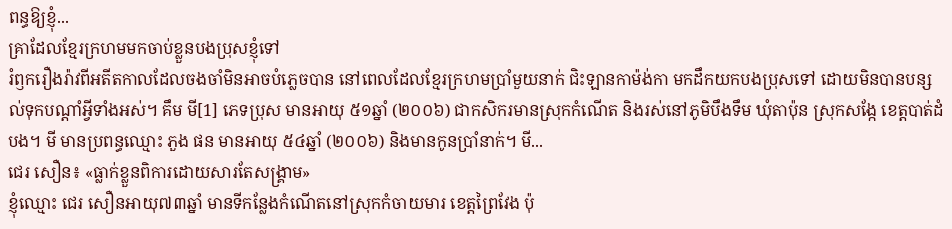ពន្ធឱ្យខ្ញុំ...
គ្រាដែលខ្មែរក្រហមមកចាប់ខ្លួនបងប្រុសខ្ញុំទៅ
រំឭករឿងរ៉ាវពីអតីតកាលដែលចងចាំមិនអាចបំភ្លេចបាន នៅពេលដែលខ្មែរក្រហមប្រាំមួយនាក់ ជិះឡានកាម៉ង់កា មកដឹកយកបងប្រុសទៅ ដោយមិនបានបន្សល់ទុកបណ្តាំអ្វីទាំងអស់។ គឹម មី[1] ភេទប្រុស មានអាយុ ៥១ឆ្នាំ (២០០៦) ជាកសិករមានស្រុកកំណើត និងរស់នៅភូមិបឹងទឹម ឃុំតាប៉ុន ស្រុកសង្កែ ខេត្តបាត់ដំបង។ មី មានប្រពន្ធឈ្មោះ ភួង ផន មានអាយុ ៥៤ឆ្នាំ (២០០៦) និងមានកូនប្រាំនាក់។ មី...
ជេរ សឿន៖ «ធ្លាក់ខ្លួនពិការដោយសារតែសង្រ្គាម»
ខ្ញុំឈ្មោះ ជេរ សឿនអាយុ៧៣ឆ្នាំ មានទីកន្លែងកំណើតនៅស្រុកកំចាយមារ ខេត្តព្រៃវែង ប៉ុ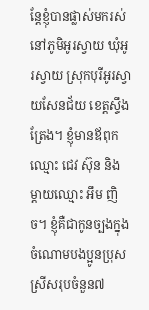ន្តែខ្ញុំបានផ្លាស់មករស់នៅភូមិអូរស្វាយ ឃុំអូរស្វាយ ស្រុកបុរីអូរស្វាយសែនជ័យ ខេត្តស្ទឹងត្រែង។ ខ្ញុំមានឪពុកឈ្មោះ ជេវ ស៊ុន និងម្ដាយឈ្មោះ អឹម ញិច។ ខ្ញុំគឺជាកូនច្បងក្នុងចំណោមបងប្អូនប្រុសស្រីសរុបចំនួន៧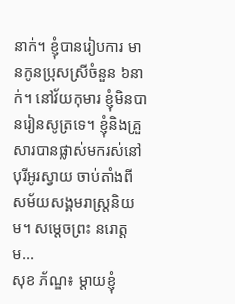នាក់។ ខ្ញុំបានរៀបការ មានកូនប្រុសស្រីចំនួន ៦នាក់។ នៅវ័យកុមារ ខ្ញុំមិនបានរៀនសូត្រទេ។ ខ្ញុំនិងគ្រួសារបានផ្លាស់មករស់នៅបុរីអូរស្វាយ ចាប់តាំងពីសម័យសង្គមរាស្រ្តនិយម។ សម្ដេចព្រះ នរោត្តម...
សុខ ភ័ណ្ឌ៖ ម្តាយខ្ញុំ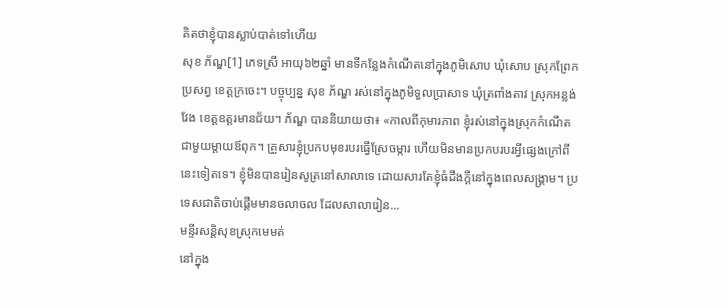គិតថាខ្ញុំបានស្លាប់បាត់ទៅហើយ
សុខ ភ័ណ្ឌ[1] ភេទស្រី អាយុ៦២ឆ្នាំ មានទីកន្លែងកំណើតនៅក្នុងភូមិសោប ឃុំសោប ស្រុកព្រែកប្រសព្វ ខេត្តក្រចេះ។ បច្ចុប្បន្ន សុខ ភ័ណ្ឌ រស់នៅក្នុងភូមិទួលប្រាសាទ ឃុំត្រពាំងតាវ ស្រុកអន្លង់វែង ខេត្តឧត្តរមានជ័យ។ ភ័ណ្ឌ បាននិយាយថា៖ «កាលពីកុមារភាព ខ្ញុំរស់នៅក្នុងស្រុកកំណើតជាមួយម្ដាយឪពុក។ គ្រួសារខ្ញុំប្រកបមុខរបរធ្វើស្រែចម្ការ ហើយមិនមានប្រកបរបរអ្វីផ្សេងក្រៅពីនេះទៀតទេ។ ខ្ញុំមិនបានរៀនសូត្រនៅសាលាទេ ដោយសារតែខ្ញុំធំដឹងក្ដីនៅក្នុងពេលសង្គ្រាម។ ប្រទេសជាតិចាប់ផ្ដើមមានចលាចល ដែលសាលារៀន...
មន្ទីរសន្តិសុខស្រុកមេមត់
នៅក្នុង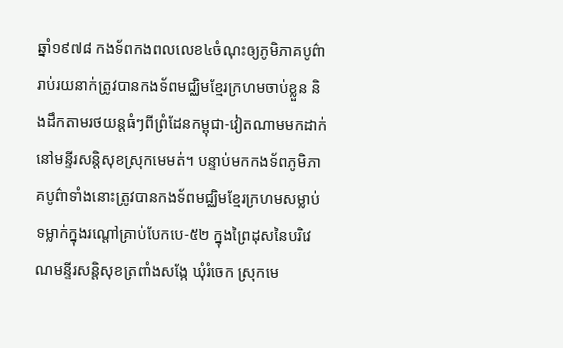ឆ្នាំ១៩៧៨ កងទ័ពកងពលលេខ៤ចំណុះឲ្យភូមិភាគបូព៌ារាប់រយនាក់ត្រូវបានកងទ័ពមជ្ឈិមខ្មែរក្រហមចាប់ខ្លួន និងដឹកតាមរថយន្តធំៗពីព្រំដែនកម្ពុជា-វៀតណាមមកដាក់នៅមន្ទីរសន្តិសុខស្រុកមេមត់។ បន្ទាប់មកកងទ័ពភូមិភាគបូព៌ាទាំងនោះត្រូវបានកងទ័ពមជ្ឈិមខ្មែរក្រហមសម្លាប់ទម្លាក់ក្នុងរណ្តៅគ្រាប់បែកបេ-៥២ ក្នុងព្រៃដុសនៃបរិវេណមន្ទីរសន្តិសុខត្រពាំងសង្កែ ឃុំរំចេក ស្រុកមេ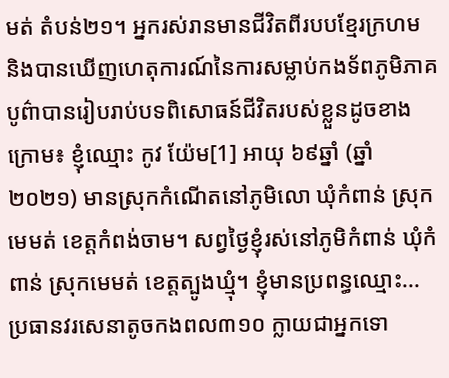មត់ តំបន់២១។ អ្នករស់រានមានជីវិតពីរបបខ្មែរក្រហម និងបានឃើញហេតុការណ៍នៃការសម្លាប់កងទ័ពភូមិភាគបូព៌ាបានរៀបរាប់បទពិសោធន៍ជីវិតរបស់ខ្លួនដូចខាងក្រោម៖ ខ្ញុំឈ្មោះ កូវ យ៉ែម[1] អាយុ ៦៩ឆ្នាំ (ឆ្នាំ២០២១) មានស្រុកកំណើតនៅភូមិលោ ឃុំកំពាន់ ស្រុកមេមត់ ខេត្តកំពង់ចាម។ សព្វថ្ងៃខ្ញុំរស់នៅភូមិកំពាន់ ឃុំកំពាន់ ស្រុកមេមត់ ខេត្តត្បូងឃ្មុំ។ ខ្ញុំមានប្រពន្ធឈ្មោះ...
ប្រធានវរសេនាតូចកងពល៣១០ ក្លាយជាអ្នកទោ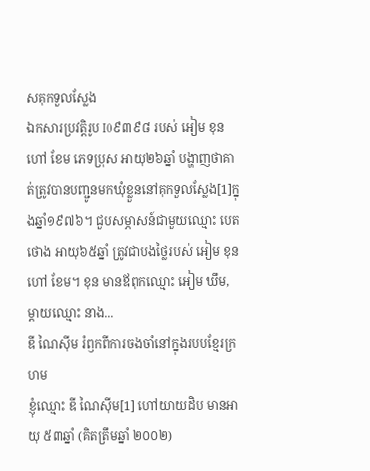សគុកទួលស្លែង
ឯកសារប្រវត្តិរូប I0៩៣៩៨ របស់ អៀម ខុន ហៅ ខែម ភេទប្រុស អាយុ២៦ឆ្នាំ បង្ហាញថាគាត់ត្រូវបានបញ្ជូនមកឃុំខ្លួននៅគុកទួលស្លែង[1]ក្នុងឆ្នាំ១៩៧៦។ ជួបសម្ភាសន៍ជាមួយឈ្មោះ បេត ថោង អាយុ៦៥ឆ្នាំ ត្រូវជាបងថ្លៃរបស់ អៀម ខុន ហៅ ខែម។ ខុន មានឪពុកឈ្មោះ អៀម ឃឹម, ម្ដាយឈ្មោះ នាង...
ឌី ណៃស៊ីម រំឭកពីការចងចាំនៅក្នុងរបបខ្មែរក្រហម
ខ្ញុំឈ្មោះ ឌី ណៃស៊ីម[1] ហៅយាយដិប មានអាយុ ៥៣ឆ្នាំ (គិតត្រឹមឆ្នាំ ២០០២)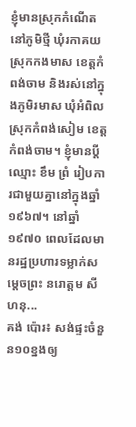ខ្ញុំមានស្រុកកំណើតនៅភូមិថ្មី ឃុំរកាគយ ស្រុកកងមាស ខេត្តកំពង់ចាម និងរស់នៅក្នុងភូមិរមាស ឃុំអំពិល ស្រុកកំពង់សៀម ខេត្តកំពង់ចាម។ ខ្ញុំមានប្ដីឈ្មោះ ខឹម ព្រំ រៀបការជាមួយគ្នានៅក្នុងឆ្នាំ ១៩៦៧។ នៅឆ្នាំ១៩៧០ ពេលដែលមានរដ្ឋប្រហារទម្លាក់សម្តេចព្រះ នរោត្តម សីហនុ...
គង់ ប៉ោរ៖ សង់ផ្ទះចំនួន១០ខ្នងឲ្យ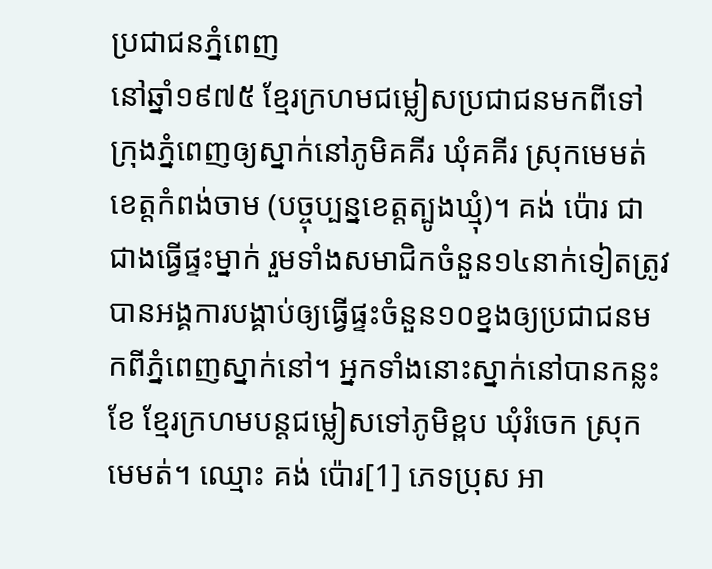ប្រជាជនភ្នំពេញ
នៅឆ្នាំ១៩៧៥ ខ្មែរក្រហមជម្លៀសប្រជាជនមកពីទៅក្រុងភ្នំពេញឲ្យស្នាក់នៅភូមិគគីរ ឃុំគគីរ ស្រុកមេមត់ ខេត្តកំពង់ចាម (បច្ចុប្បន្នខេត្តត្បូងឃ្មុំ)។ គង់ ប៉ោរ ជាជាងធ្វើផ្ទះម្នាក់ រួមទាំងសមាជិកចំនួន១៤នាក់ទៀតត្រូវបានអង្គការបង្គាប់ឲ្យធ្វើផ្ទះចំនួន១០ខ្នងឲ្យប្រជាជនមកពីភ្នំពេញស្នាក់នៅ។ អ្នកទាំងនោះស្នាក់នៅបានកន្លះខែ ខ្មែរក្រហមបន្តជម្លៀសទៅភូមិខ្ពប ឃុំរំចេក ស្រុកមេមត់។ ឈ្មោះ គង់ ប៉ោរ[1] ភេទប្រុស អា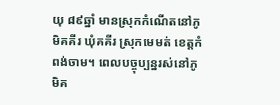យុ ៨៩ឆ្នាំ មានស្រុកកំណើតនៅភូមិគគីរ ឃុំគគីរ ស្រុកមេមត់ ខេត្តកំពង់ចាម។ ពេលបច្ចុប្បន្នរស់នៅភូមិគ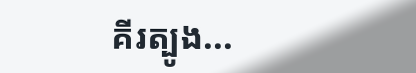គីរត្បូង...